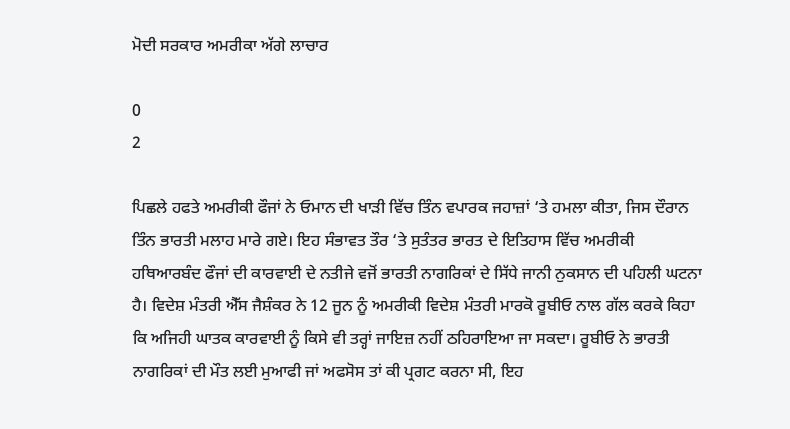ਮੋਦੀ ਸਰਕਾਰ ਅਮਰੀਕਾ ਅੱਗੇ ਲਾਚਾਰ

0
2

ਪਿਛਲੇ ਹਫਤੇ ਅਮਰੀਕੀ ਫੌਜਾਂ ਨੇ ਓਮਾਨ ਦੀ ਖਾੜੀ ਵਿੱਚ ਤਿੰਨ ਵਪਾਰਕ ਜਹਾਜ਼ਾਂ ‘ਤੇ ਹਮਲਾ ਕੀਤਾ, ਜਿਸ ਦੌਰਾਨ ਤਿੰਨ ਭਾਰਤੀ ਮਲਾਹ ਮਾਰੇ ਗਏ। ਇਹ ਸੰਭਾਵਤ ਤੌਰ ‘ਤੇ ਸੁਤੰਤਰ ਭਾਰਤ ਦੇ ਇਤਿਹਾਸ ਵਿੱਚ ਅਮਰੀਕੀ ਹਥਿਆਰਬੰਦ ਫੌਜਾਂ ਦੀ ਕਾਰਵਾਈ ਦੇ ਨਤੀਜੇ ਵਜੋਂ ਭਾਰਤੀ ਨਾਗਰਿਕਾਂ ਦੇ ਸਿੱਧੇ ਜਾਨੀ ਨੁਕਸਾਨ ਦੀ ਪਹਿਲੀ ਘਟਨਾ ਹੈ। ਵਿਦੇਸ਼ ਮੰਤਰੀ ਐੱਸ ਜੈਸ਼ੰਕਰ ਨੇ 12 ਜੂਨ ਨੂੰ ਅਮਰੀਕੀ ਵਿਦੇਸ਼ ਮੰਤਰੀ ਮਾਰਕੋ ਰੂਬੀਓ ਨਾਲ ਗੱਲ ਕਰਕੇ ਕਿਹਾ ਕਿ ਅਜਿਹੀ ਘਾਤਕ ਕਾਰਵਾਈ ਨੂੰ ਕਿਸੇ ਵੀ ਤਰ੍ਹਾਂ ਜਾਇਜ਼ ਨਹੀਂ ਠਹਿਰਾਇਆ ਜਾ ਸਕਦਾ। ਰੂਬੀਓ ਨੇ ਭਾਰਤੀ ਨਾਗਰਿਕਾਂ ਦੀ ਮੌਤ ਲਈ ਮੁਆਫੀ ਜਾਂ ਅਫਸੋਸ ਤਾਂ ਕੀ ਪ੍ਰਗਟ ਕਰਨਾ ਸੀ, ਇਹ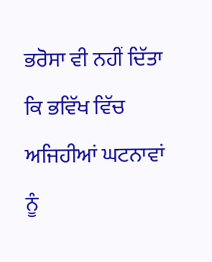ਭਰੋਸਾ ਵੀ ਨਹੀਂ ਦਿੱਤਾ ਕਿ ਭਵਿੱਖ ਵਿੱਚ ਅਜਿਹੀਆਂ ਘਟਨਾਵਾਂ ਨੂੰ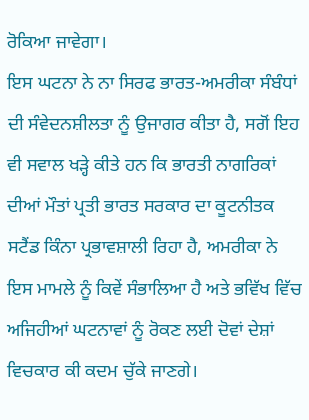ਰੋਕਿਆ ਜਾਵੇਗਾ।
ਇਸ ਘਟਨਾ ਨੇ ਨਾ ਸਿਰਫ ਭਾਰਤ-ਅਮਰੀਕਾ ਸੰਬੰਧਾਂ ਦੀ ਸੰਵੇਦਨਸ਼ੀਲਤਾ ਨੂੰ ਉਜਾਗਰ ਕੀਤਾ ਹੈ, ਸਗੋਂ ਇਹ ਵੀ ਸਵਾਲ ਖੜ੍ਹੇ ਕੀਤੇ ਹਨ ਕਿ ਭਾਰਤੀ ਨਾਗਰਿਕਾਂ ਦੀਆਂ ਮੌਤਾਂ ਪ੍ਰਤੀ ਭਾਰਤ ਸਰਕਾਰ ਦਾ ਕੂਟਨੀਤਕ ਸਟੈਂਡ ਕਿੰਨਾ ਪ੍ਰਭਾਵਸ਼ਾਲੀ ਰਿਹਾ ਹੈ, ਅਮਰੀਕਾ ਨੇ ਇਸ ਮਾਮਲੇ ਨੂੰ ਕਿਵੇਂ ਸੰਭਾਲਿਆ ਹੈ ਅਤੇ ਭਵਿੱਖ ਵਿੱਚ ਅਜਿਹੀਆਂ ਘਟਨਾਵਾਂ ਨੂੰ ਰੋਕਣ ਲਈ ਦੋਵਾਂ ਦੇਸ਼ਾਂ ਵਿਚਕਾਰ ਕੀ ਕਦਮ ਚੁੱਕੇ ਜਾਣਗੇ।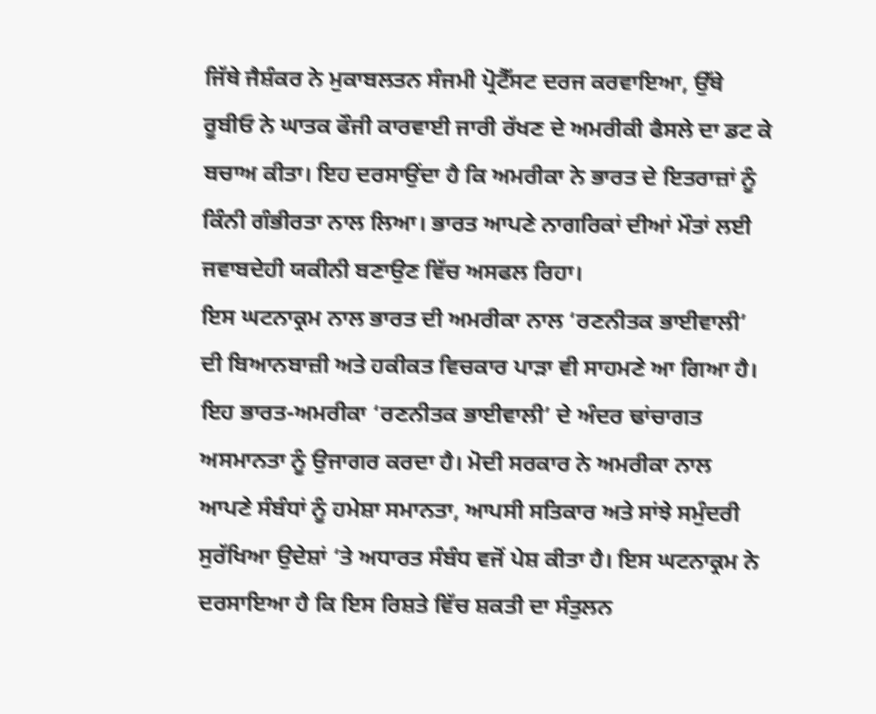ਜਿੱਥੇ ਜੈਸ਼ੰਕਰ ਨੇ ਮੁਕਾਬਲਤਨ ਸੰਜਮੀ ਪ੍ਰੋਟੈੱਸਟ ਦਰਜ ਕਰਵਾਇਆ, ਉੱਥੇ ਰੂਬੀਓ ਨੇ ਘਾਤਕ ਫੌਜੀ ਕਾਰਵਾਈ ਜਾਰੀ ਰੱਖਣ ਦੇ ਅਮਰੀਕੀ ਫੈਸਲੇ ਦਾ ਡਟ ਕੇ ਬਚਾਅ ਕੀਤਾ। ਇਹ ਦਰਸਾਉਂਦਾ ਹੈ ਕਿ ਅਮਰੀਕਾ ਨੇ ਭਾਰਤ ਦੇ ਇਤਰਾਜ਼ਾਂ ਨੂੰ ਕਿੰਨੀ ਗੰਭੀਰਤਾ ਨਾਲ ਲਿਆ। ਭਾਰਤ ਆਪਣੇ ਨਾਗਰਿਕਾਂ ਦੀਆਂ ਮੌਤਾਂ ਲਈ ਜਵਾਬਦੇਹੀ ਯਕੀਨੀ ਬਣਾਉਣ ਵਿੱਚ ਅਸਫਲ ਰਿਹਾ।
ਇਸ ਘਟਨਾਕ੍ਰਮ ਨਾਲ ਭਾਰਤ ਦੀ ਅਮਰੀਕਾ ਨਾਲ ‘ਰਣਨੀਤਕ ਭਾਈਵਾਲੀ’ ਦੀ ਬਿਆਨਬਾਜ਼ੀ ਅਤੇ ਹਕੀਕਤ ਵਿਚਕਾਰ ਪਾੜਾ ਵੀ ਸਾਹਮਣੇ ਆ ਗਿਆ ਹੈ। ਇਹ ਭਾਰਤ-ਅਮਰੀਕਾ ‘ਰਣਨੀਤਕ ਭਾਈਵਾਲੀ’ ਦੇ ਅੰਦਰ ਢਾਂਚਾਗਤ ਅਸਮਾਨਤਾ ਨੂੰ ਉਜਾਗਰ ਕਰਦਾ ਹੈ। ਮੋਦੀ ਸਰਕਾਰ ਨੇ ਅਮਰੀਕਾ ਨਾਲ ਆਪਣੇ ਸੰਬੰਧਾਂ ਨੂੰ ਹਮੇਸ਼ਾ ਸਮਾਨਤਾ, ਆਪਸੀ ਸਤਿਕਾਰ ਅਤੇ ਸਾਂਝੇ ਸਮੁੰਦਰੀ ਸੁਰੱਖਿਆ ਉਦੇਸ਼ਾਂ ‘ਤੇ ਅਧਾਰਤ ਸੰਬੰਧ ਵਜੋਂ ਪੇਸ਼ ਕੀਤਾ ਹੈ। ਇਸ ਘਟਨਾਕ੍ਰਮ ਨੇ ਦਰਸਾਇਆ ਹੈ ਕਿ ਇਸ ਰਿਸ਼ਤੇ ਵਿੱਚ ਸ਼ਕਤੀ ਦਾ ਸੰਤੁਲਨ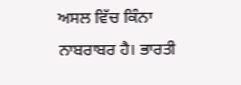ਅਸਲ ਵਿੱਚ ਕਿੰਨਾ ਨਾਬਰਾਬਰ ਹੈ। ਭਾਰਤੀ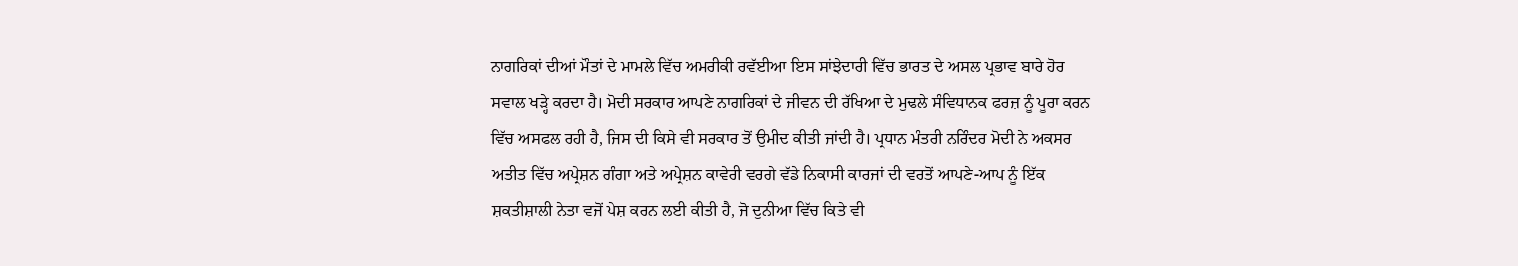ਨਾਗਰਿਕਾਂ ਦੀਆਂ ਮੌਤਾਂ ਦੇ ਮਾਮਲੇ ਵਿੱਚ ਅਮਰੀਕੀ ਰਵੱਈਆ ਇਸ ਸਾਂਝੇਦਾਰੀ ਵਿੱਚ ਭਾਰਤ ਦੇ ਅਸਲ ਪ੍ਰਭਾਵ ਬਾਰੇ ਹੋਰ ਸਵਾਲ ਖੜ੍ਹੇ ਕਰਦਾ ਹੈ। ਮੋਦੀ ਸਰਕਾਰ ਆਪਣੇ ਨਾਗਰਿਕਾਂ ਦੇ ਜੀਵਨ ਦੀ ਰੱਖਿਆ ਦੇ ਮੁਢਲੇ ਸੰਵਿਧਾਨਕ ਫਰਜ਼ ਨੂੰ ਪੂਰਾ ਕਰਨ ਵਿੱਚ ਅਸਫਲ ਰਹੀ ਹੈ, ਜਿਸ ਦੀ ਕਿਸੇ ਵੀ ਸਰਕਾਰ ਤੋਂ ਉਮੀਦ ਕੀਤੀ ਜਾਂਦੀ ਹੈ। ਪ੍ਰਧਾਨ ਮੰਤਰੀ ਨਰਿੰਦਰ ਮੋਦੀ ਨੇ ਅਕਸਰ ਅਤੀਤ ਵਿੱਚ ਅਪ੍ਰੇਸ਼ਨ ਗੰਗਾ ਅਤੇ ਅਪ੍ਰੇਸ਼ਨ ਕਾਵੇਰੀ ਵਰਗੇ ਵੱਡੇ ਨਿਕਾਸੀ ਕਾਰਜਾਂ ਦੀ ਵਰਤੋਂ ਆਪਣੇ-ਆਪ ਨੂੰ ਇੱਕ ਸ਼ਕਤੀਸ਼ਾਲੀ ਨੇਤਾ ਵਜੋਂ ਪੇਸ਼ ਕਰਨ ਲਈ ਕੀਤੀ ਹੈ, ਜੋ ਦੁਨੀਆ ਵਿੱਚ ਕਿਤੇ ਵੀ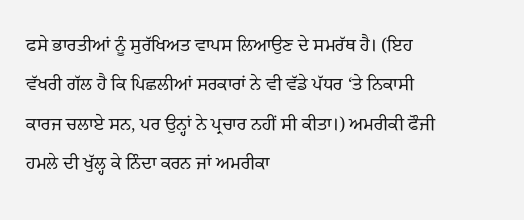ਫਸੇ ਭਾਰਤੀਆਂ ਨੂੰ ਸੁਰੱਖਿਅਤ ਵਾਪਸ ਲਿਆਉਣ ਦੇ ਸਮਰੱਥ ਹੈ। (ਇਹ ਵੱਖਰੀ ਗੱਲ ਹੈ ਕਿ ਪਿਛਲੀਆਂ ਸਰਕਾਰਾਂ ਨੇ ਵੀ ਵੱਡੇ ਪੱਧਰ ‘ਤੇ ਨਿਕਾਸੀ ਕਾਰਜ ਚਲਾਏ ਸਨ, ਪਰ ਉਨ੍ਹਾਂ ਨੇ ਪ੍ਰਚਾਰ ਨਹੀਂ ਸੀ ਕੀਤਾ।) ਅਮਰੀਕੀ ਫੌਜੀ ਹਮਲੇ ਦੀ ਖੁੱਲ੍ਹ ਕੇ ਨਿੰਦਾ ਕਰਨ ਜਾਂ ਅਮਰੀਕਾ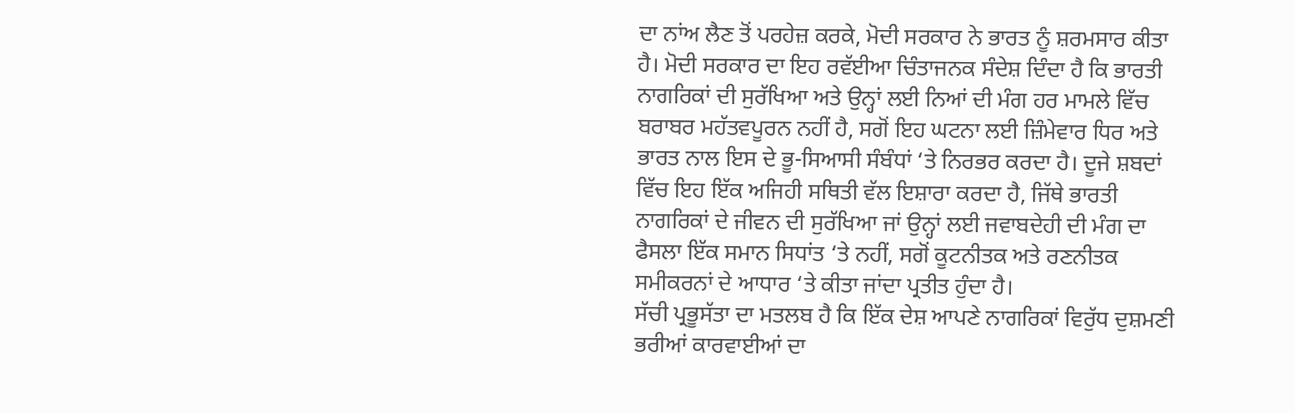ਦਾ ਨਾਂਅ ਲੈਣ ਤੋਂ ਪਰਹੇਜ਼ ਕਰਕੇ, ਮੋਦੀ ਸਰਕਾਰ ਨੇ ਭਾਰਤ ਨੂੰ ਸ਼ਰਮਸਾਰ ਕੀਤਾ ਹੈ। ਮੋਦੀ ਸਰਕਾਰ ਦਾ ਇਹ ਰਵੱਈਆ ਚਿੰਤਾਜਨਕ ਸੰਦੇਸ਼ ਦਿੰਦਾ ਹੈ ਕਿ ਭਾਰਤੀ ਨਾਗਰਿਕਾਂ ਦੀ ਸੁਰੱਖਿਆ ਅਤੇ ਉਨ੍ਹਾਂ ਲਈ ਨਿਆਂ ਦੀ ਮੰਗ ਹਰ ਮਾਮਲੇ ਵਿੱਚ ਬਰਾਬਰ ਮਹੱਤਵਪੂਰਨ ਨਹੀਂ ਹੈ, ਸਗੋਂ ਇਹ ਘਟਨਾ ਲਈ ਜ਼ਿੰਮੇਵਾਰ ਧਿਰ ਅਤੇ ਭਾਰਤ ਨਾਲ ਇਸ ਦੇ ਭੂ-ਸਿਆਸੀ ਸੰਬੰਧਾਂ ‘ਤੇ ਨਿਰਭਰ ਕਰਦਾ ਹੈ। ਦੂਜੇ ਸ਼ਬਦਾਂ ਵਿੱਚ ਇਹ ਇੱਕ ਅਜਿਹੀ ਸਥਿਤੀ ਵੱਲ ਇਸ਼ਾਰਾ ਕਰਦਾ ਹੈ, ਜਿੱਥੇ ਭਾਰਤੀ ਨਾਗਰਿਕਾਂ ਦੇ ਜੀਵਨ ਦੀ ਸੁਰੱਖਿਆ ਜਾਂ ਉਨ੍ਹਾਂ ਲਈ ਜਵਾਬਦੇਹੀ ਦੀ ਮੰਗ ਦਾ ਫੈਸਲਾ ਇੱਕ ਸਮਾਨ ਸਿਧਾਂਤ ‘ਤੇ ਨਹੀਂ, ਸਗੋਂ ਕੂਟਨੀਤਕ ਅਤੇ ਰਣਨੀਤਕ ਸਮੀਕਰਨਾਂ ਦੇ ਆਧਾਰ ‘ਤੇ ਕੀਤਾ ਜਾਂਦਾ ਪ੍ਰਤੀਤ ਹੁੰਦਾ ਹੈ।
ਸੱਚੀ ਪ੍ਰਭੂਸੱਤਾ ਦਾ ਮਤਲਬ ਹੈ ਕਿ ਇੱਕ ਦੇਸ਼ ਆਪਣੇ ਨਾਗਰਿਕਾਂ ਵਿਰੁੱਧ ਦੁਸ਼ਮਣੀ ਭਰੀਆਂ ਕਾਰਵਾਈਆਂ ਦਾ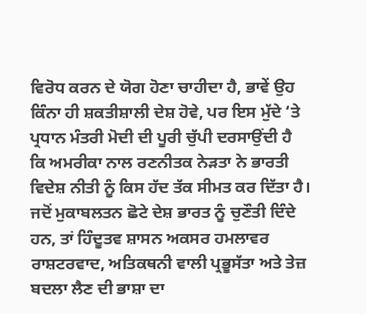ਵਿਰੋਧ ਕਰਨ ਦੇ ਯੋਗ ਹੋਣਾ ਚਾਹੀਦਾ ਹੈ, ਭਾਵੇਂ ਉਹ ਕਿੰਨਾ ਹੀ ਸ਼ਕਤੀਸ਼ਾਲੀ ਦੇਸ਼ ਹੋਵੇ, ਪਰ ਇਸ ਮੁੱਦੇ ‘ਤੇ ਪ੍ਰਧਾਨ ਮੰਤਰੀ ਮੋਦੀ ਦੀ ਪੂਰੀ ਚੁੱਪੀ ਦਰਸਾਉਂਦੀ ਹੈ ਕਿ ਅਮਰੀਕਾ ਨਾਲ ਰਣਨੀਤਕ ਨੇੜਤਾ ਨੇ ਭਾਰਤੀ ਵਿਦੇਸ਼ ਨੀਤੀ ਨੂੰ ਕਿਸ ਹੱਦ ਤੱਕ ਸੀਮਤ ਕਰ ਦਿੱਤਾ ਹੈ। ਜਦੋਂ ਮੁਕਾਬਲਤਨ ਛੋਟੇ ਦੇਸ਼ ਭਾਰਤ ਨੂੰ ਚੁਣੌਤੀ ਦਿੰਦੇ ਹਨ, ਤਾਂ ਹਿੰਦੂਤਵ ਸ਼ਾਸਨ ਅਕਸਰ ਹਮਲਾਵਰ ਰਾਸ਼ਟਰਵਾਦ, ਅਤਿਕਥਨੀ ਵਾਲੀ ਪ੍ਰਭੂਸੱਤਾ ਅਤੇ ਤੇਜ਼ ਬਦਲਾ ਲੈਣ ਦੀ ਭਾਸ਼ਾ ਦਾ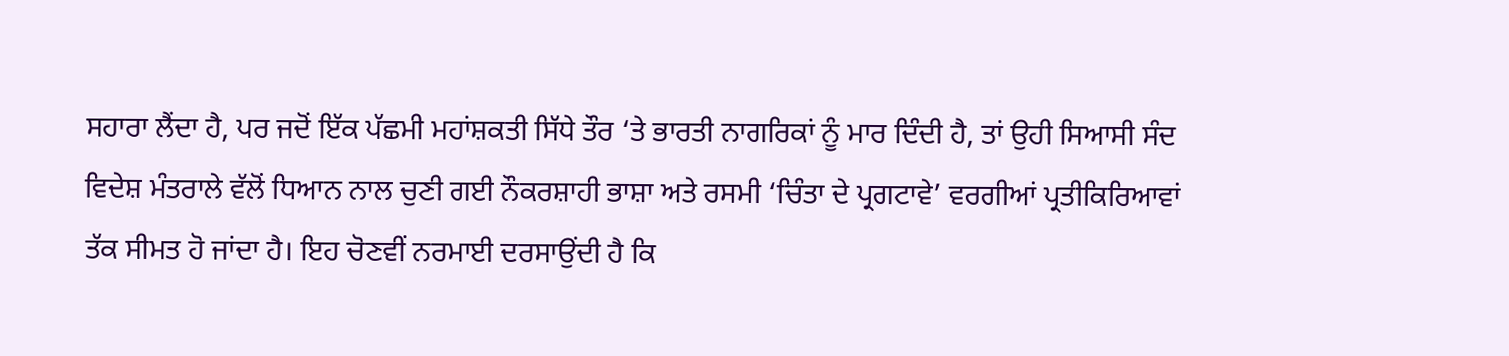ਸਹਾਰਾ ਲੈਂਦਾ ਹੈ, ਪਰ ਜਦੋਂ ਇੱਕ ਪੱਛਮੀ ਮਹਾਂਸ਼ਕਤੀ ਸਿੱਧੇ ਤੌਰ ‘ਤੇ ਭਾਰਤੀ ਨਾਗਰਿਕਾਂ ਨੂੰ ਮਾਰ ਦਿੰਦੀ ਹੈ, ਤਾਂ ਉਹੀ ਸਿਆਸੀ ਸੰਦ ਵਿਦੇਸ਼ ਮੰਤਰਾਲੇ ਵੱਲੋਂ ਧਿਆਨ ਨਾਲ ਚੁਣੀ ਗਈ ਨੌਕਰਸ਼ਾਹੀ ਭਾਸ਼ਾ ਅਤੇ ਰਸਮੀ ‘ਚਿੰਤਾ ਦੇ ਪ੍ਰਗਟਾਵੇ’ ਵਰਗੀਆਂ ਪ੍ਰਤੀਕਿਰਿਆਵਾਂ ਤੱਕ ਸੀਮਤ ਹੋ ਜਾਂਦਾ ਹੈ। ਇਹ ਚੋਣਵੀਂ ਨਰਮਾਈ ਦਰਸਾਉਂਦੀ ਹੈ ਕਿ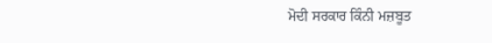ਮੋਦੀ ਸਰਕਾਰ ਕਿੰਨੀ ਮਜ਼ਬੂਤ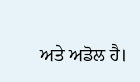ਅਤੇ ਅਡੋਲ ਹੈ।